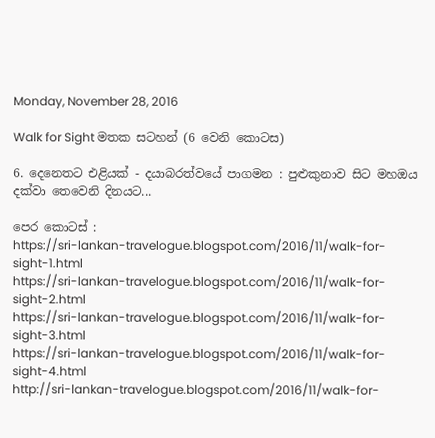Monday, November 28, 2016

Walk for Sight මතක සටහන් (6 වෙනි කොටස)

6. දෙනෙතට එළියක් - දයාබරත්වයේ පාගමන : පුළුකුනාව සිට මහඔය දක්වා තෙවෙනි දිනයට...

පෙර කොටස් :
https://sri-lankan-travelogue.blogspot.com/2016/11/walk-for-sight-1.html
https://sri-lankan-travelogue.blogspot.com/2016/11/walk-for-sight-2.html
https://sri-lankan-travelogue.blogspot.com/2016/11/walk-for-sight-3.html
https://sri-lankan-travelogue.blogspot.com/2016/11/walk-for-sight-4.html
http://sri-lankan-travelogue.blogspot.com/2016/11/walk-for-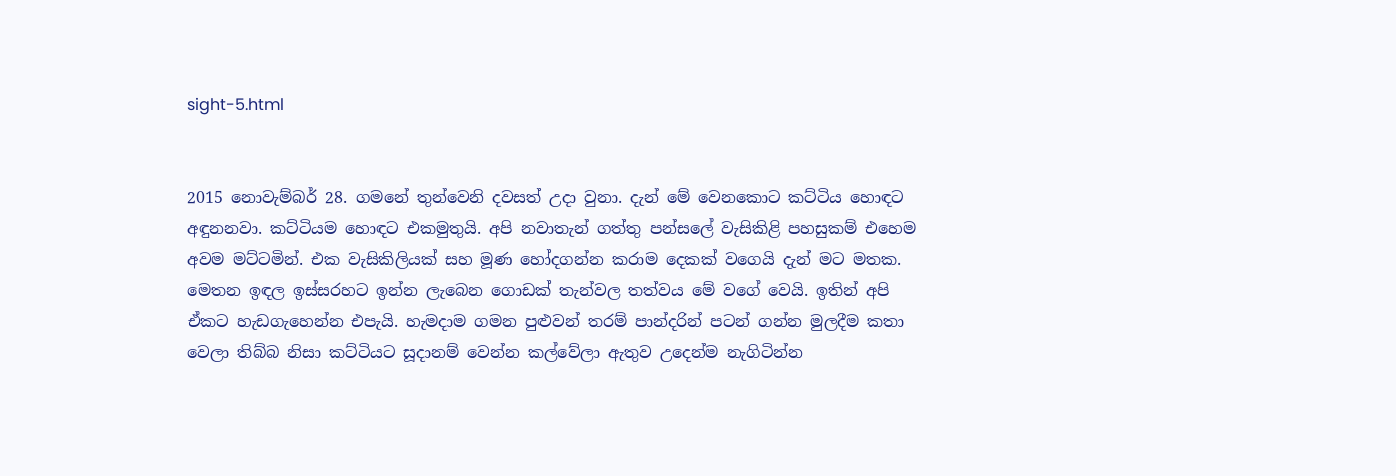sight-5.html


2015 නොවැම්බර් 28. ගමනේ තුන්වෙනි දවසත් උදා වුනා. දැන් මේ වෙනකොට කට්ටිය හොඳට අඳුනනවා. කට්ටියම හොඳට එකමුතුයි. අපි නවාතැන් ගත්තු පන්සලේ වැසිකිළි පහසුකම් එහෙම අවම මට්ටමින්. එක වැසිකිලියක් සහ මූණ හෝදගන්න කරාම දෙකක් වගෙයි දැන් මට මතක. මෙතන ඉඳල ඉස්සරහට ඉන්න ලැබෙන ගොඩක් තැන්වල තත්වය මේ වගේ වෙයි. ඉතින් අපි ඒකට හැඩගැහෙන්න එපැයි. හැමදාම ගමන පුළුවන් තරම් පාන්දරින් පටන් ගන්න මුලදීම කතා වෙලා තිබ්බ නිසා කට්ටියට සූදානම් වෙන්න කල්වේලා ඇතුව උදෙන්ම නැගිටින්න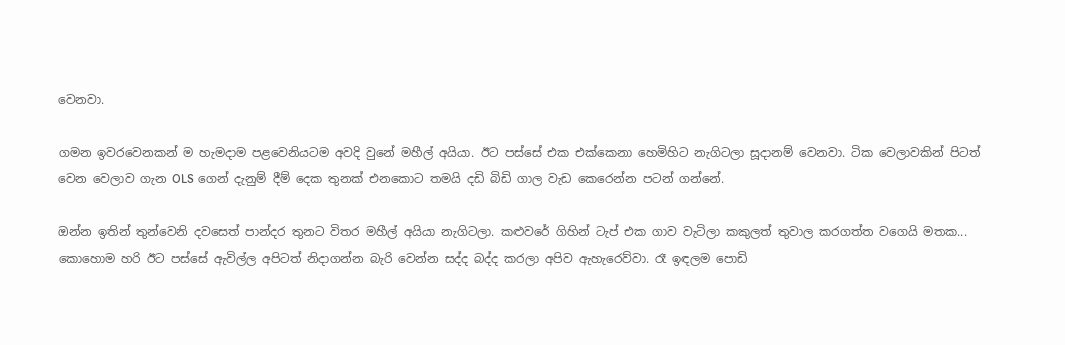වෙනවා.

ගමන ඉවරවෙනකන් ම හැමදාම පළවෙනියටම අවදි වුනේ මහීල් අයියා. ඊට පස්සේ එක එක්කෙනා හෙමිහිට නැගිටලා සූදානම් වෙනවා. ටික වෙලාවකින් පිටත් වෙන වෙලාව ගැන OLS ගෙන් දැනුම් දීම් දෙක තුනක් එනකොට තමයි දඩි බිඩි ගාල වැඩ කෙරෙන්න පටන් ගන්නේ.

ඔන්න ඉතින් තුන්වෙනි දවසෙත් පාන්දර තුනට විතර මහීල් අයියා නැගිටලා. කළුවරේ ගිහින් ටැප් එක ගාව වැටිලා කකුලත් තුවාල කරගත්ත වගෙයි මතක... කොහොම හරි ඊට පස්සේ ඇවිල්ල අපිටත් නිදාගන්න බැරි වෙන්න සද්ද බද්ද කරලා අපිව ඇහැරෙව්වා. රෑ ඉඳලම පොඩි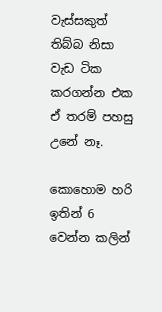වැස්සකුත් තිබ්බ නිසා වැඩ ටික කරගන්න එක ඒ තරම් පහසු උනේ නෑ.

කොහොම හරි ඉතින් 6 වෙන්න කලින්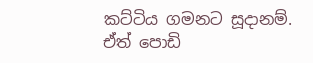කට්ටිය ගමනට සූදානම්. ඒත් පොඩි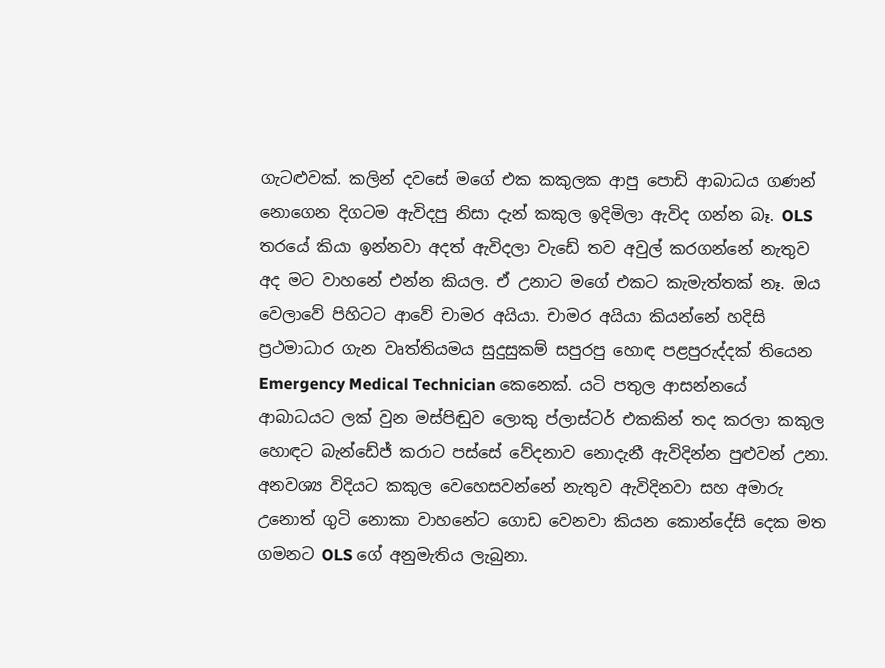ගැටළුවක්. කලින් දවසේ මගේ එක කකුලක ආපු පොඩි ආබාධය ගණන් නොගෙන දිගටම ඇවිදපු නිසා දැන් කකුල ඉදිමිලා ඇවිද ගන්න බෑ. OLS තරයේ කියා ඉන්නවා අදත් ඇවිදලා වැඩේ තව අවුල් කරගන්නේ නැතුව අද මට වාහනේ එන්න කියල. ඒ උනාට මගේ එකට කැමැත්තක් නෑ. ඔය වෙලාවේ පිහිටට ආවේ චාමර අයියා. චාමර අයියා කියන්නේ හදිසි ප්‍රථමාධාර ගැන වෘත්තියමය සුදුසුකම් සපුරපු හොඳ පළපුරුද්දක් තියෙන Emergency Medical Technician කෙනෙක්. යටි පතුල ආසන්නයේ ආබාධයට ලක් වුන මස්පිඬුව ලොකු ප්ලාස්ටර් එකකින් තද කරලා කකුල හොඳට බැන්ඩේජ් කරාට පස්සේ වේදනාව නොදැනී ඇවිදින්න පුළුවන් උනා. අනවශ්‍ය විදියට කකුල වෙහෙසවන්නේ නැතුව ඇවිදිනවා සහ අමාරු උනොත් ගුටි නොකා වාහනේට ගොඩ වෙනවා කියන කොන්දේසි දෙක මත ගමනට OLS ගේ අනුමැතිය ලැබුනා.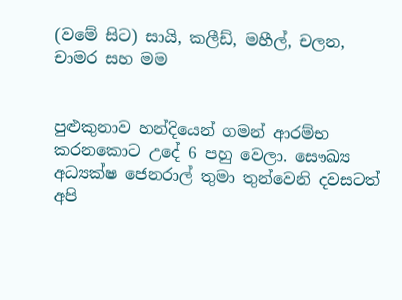(වමේ සිට) සායි, කලීඩ්, මහීල්, චලන, චාමර සහ මම


පුළුකුනාව හන්දියෙන් ගමන් ආරම්භ කරනකොට උදේ 6 පහු වෙලා. සෞඛ්‍ය අධ්‍යක්ෂ ජෙනරාල් තුමා තුන්වෙනි දවසටත් අපි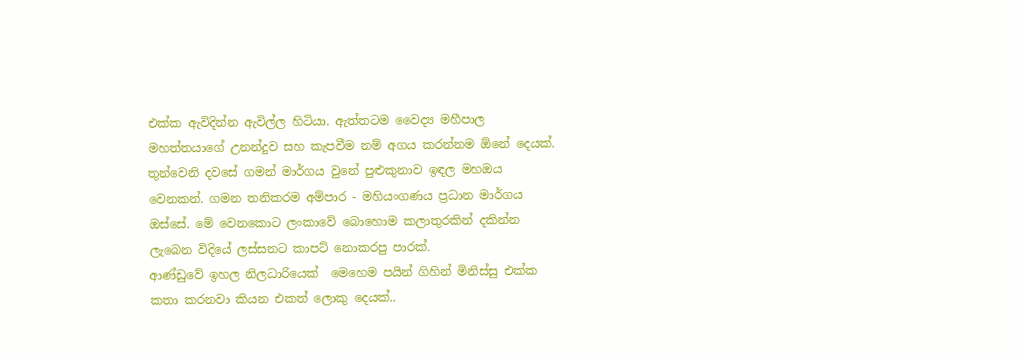එක්ක ඇවිදින්න ඇවිල්ල හිටියා. ඇත්තටම වෛද්‍ය මහීපාල මහත්තයාගේ උනන්දුව සහ කැපවීම නම් අගය කරන්නම ඕනේ දෙයක්. තුන්වෙනි දවසේ ගමන් මාර්ගය වුනේ පුළුකුනාව ඉඳල මහඔය වෙනකන්. ගමන තනිකරම අම්පාර - මහියංගණය ප්‍රධාන මාර්ගය ඔස්සේ. මේ වෙනකොට ලංකාවේ බොහොම කලාතුරකින් දකින්න ලැබෙන විදියේ ලස්සනට කාපට් නොකරපු පාරක්.
ආණ්ඩුවේ ඉහල නිලධාරියෙක්  මෙහෙම පයින් ගිහින් මිනිස්සු එක්ක කතා කරනවා කියන එකත් ලොකු දෙයක්..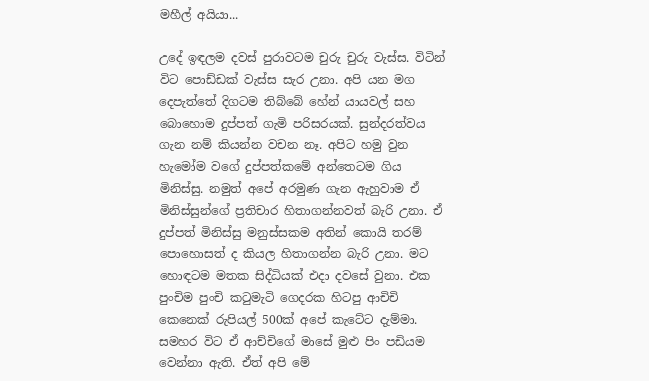මහීල් අයියා...

උදේ ඉඳලම දවස් පුරාවටම චුරු චුරු වැස්ස. විටින් විට පොඩ්ඩක් වැස්ස සැර උනා. අපි යන මග දෙපැත්තේ දිගටම තිබ්බේ හේන් යායවල් සහ බොහොම දුප්පත් ගැමි පරිසරයක්. සුන්දරත්වය ගැන නම් කියන්න වචන නෑ. අපිට හමු වුන හැමෝම වගේ දුප්පත්කමේ අන්තෙටම ගිය මිනිස්සු. නමුත් අපේ අරමුණ ගැන ඇහුවාම ඒ මිනිස්සුන්ගේ ප්‍රතිචාර හිතාගන්නවත් බැරි උනා. ඒ දුප්පත් මිනිස්සු මනුස්සකම අතින් කොයි තරම් පොහොසත් ද කියල හිතාගන්න බැරි උනා. මට හොඳටම මතක සිද්ධියක් එදා දවසේ වුනා. එක පුංචිම පුංචි කටුමැටි ගෙදරක හිටපු ආචිචි කෙනෙක් රුපියල් 500ක් අපේ කැටේට දැම්මා. සමහර විට ඒ ආච්චිගේ මාසේ මුළු පිං පඩියම වෙන්නා ඇති. ඒත් අපි මේ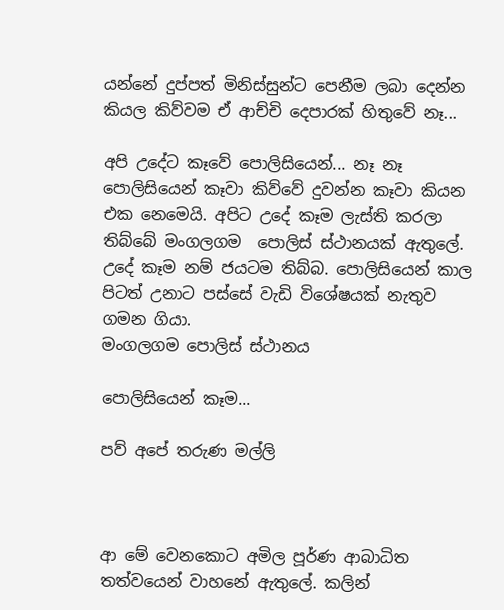යන්නේ දුප්පත් මිනිස්සුන්ට පෙනීම ලබා දෙන්න කියල කිව්වම ඒ ආච්චි දෙපාරක් හිතුවේ නෑ...

අපි උදේට කෑවේ පොලිසියෙන්... නෑ නෑ පොලිසියෙන් කෑවා කිව්වේ දුවන්න කෑවා කියන එක නෙමෙයි. අපිට උදේ කෑම ලැස්ති කරලා තිබ්බේ මංගලගම  පොලිස් ස්ථානයක් ඇතුලේ. උදේ කෑම නම් ජයටම තිබ්බ. පොලිසියෙන් කාල පිටත් උනාට පස්සේ වැඩි විශේෂයක් නැතුව ගමන ගියා.
මංගලගම පොලිස් ස්ථානය

පොලිසියෙන් කෑම...

පව් අපේ තරුණ මල්ලි



ආ මේ වෙනකොට අමිල පූර්ණ ආබාධිත තත්වයෙන් වාහනේ ඇතුලේ. කලින්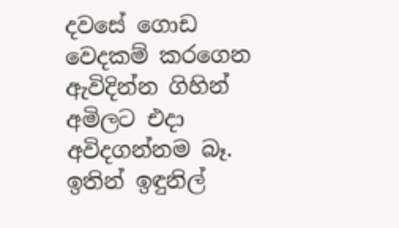දවසේ ගොඩ වෙදකම් කරගෙන ඇවිදින්න ගිහින් අමිලට එදා අවිදගන්නම බෑ. ඉතින් ඉඳුනිල්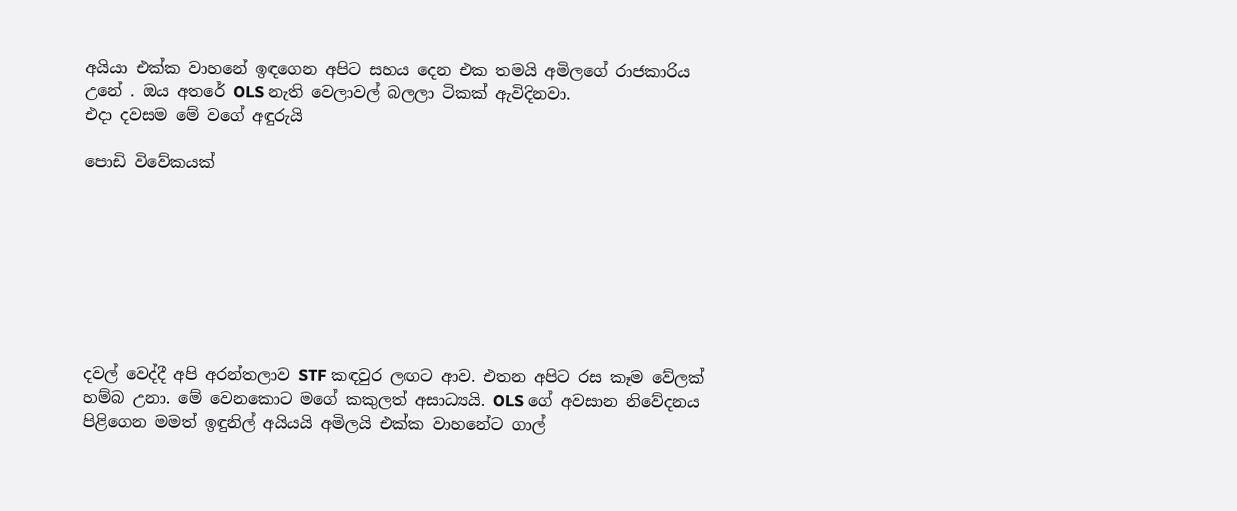අයියා එක්ක වාහනේ ඉඳගෙන අපිට සහය දෙන එක තමයි අමිලගේ රාජකාරිය උනේ . ඔය අතරේ OLS නැති වෙලාවල් බලලා ටිකක් ඇවිදිනවා.
එදා දවසම මේ වගේ අඳුරුයි

පොඩි විවේකයක්








දවල් වෙද්දී අපි අරන්තලාව STF කඳවුර ලඟට ආව. එතන අපිට රස කෑම වේලක් හම්බ උනා. මේ වෙනකොට මගේ කකුලත් අසාධ්‍යයි. OLS ගේ අවසාන නිවේදනය පිළිගෙන මමත් ඉඳුනිල් අයියයි අමිලයි එක්ක වාහනේට ගාල්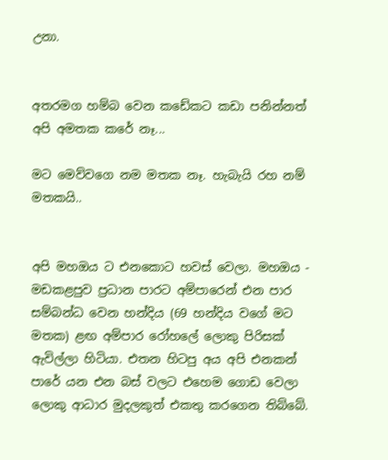උනා.


අතරමග හම්බ වෙන කඩේකට කඩා පනින්නත් අපි අමතක කරේ නෑ...

මට මෙව්වගෙ නම මතක නෑ. හැබැයි රහ නම් මතකයි..


අපි මහඔය ට එනකොට හවස් වෙලා. මහඔය - මඩකළපුව ප්‍රධාන පාරට අම්පාරෙන් එන පාර සම්බන්ධ වෙන හන්දිය (69 හන්දිය වගේ මට මතක) ළඟ අම්පාර රෝහලේ ලොකු පිරිසක් ඇවිල්ලා හිටියා. එතන හිටපු අය අපි එනකන් පාරේ යන එන බස් වලට එහෙම ගොඩ වෙලා ලොකු ආධාර මුදලකුත් එකතු කරගෙන තිබ්බේ.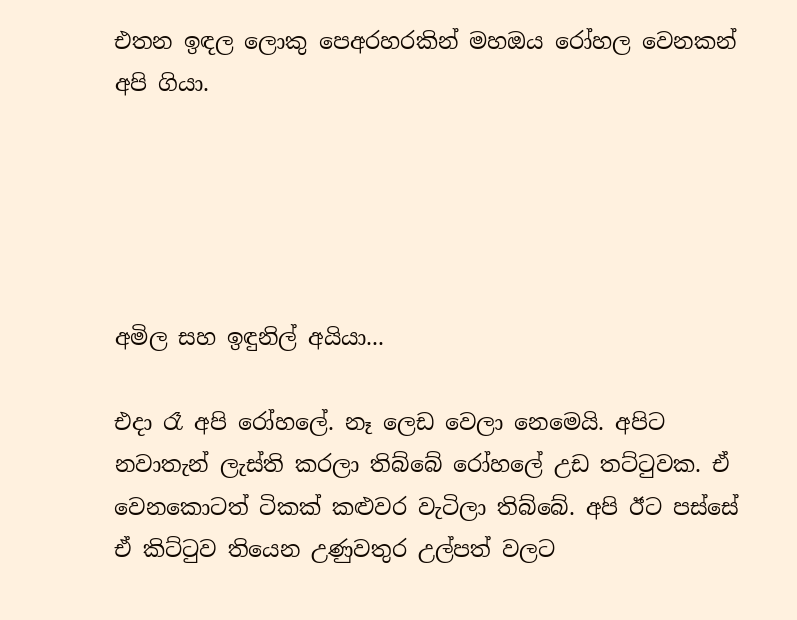එතන ඉඳල ලොකු පෙඅරහරකින් මහඔය රෝහල වෙනකන් අපි ගියා.





අමිල සහ ඉඳුනිල් අයියා...

එදා රෑ අපි රෝහලේ. නෑ ලෙඩ වෙලා නෙමෙයි. අපිට නවාතැන් ලැස්ති කරලා තිබ්බේ රෝහලේ උඩ තට්ටුවක. ඒ වෙනකොටත් ටිකක් කළුවර වැටිලා තිබ්බේ. අපි ඊට පස්සේ ඒ කිට්ටුව තියෙන උණුවතුර උල්පත් වලට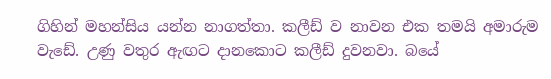ගිහින් මහන්සිය යන්න නාගත්තා. කලීඩ් ව නාවන එක තමයි අමාරුම වැඩේ. උණු වතුර ඇඟට දානකොට කලීඩ් දුවනවා. බයේ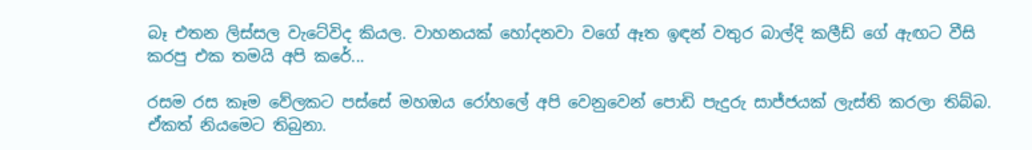බෑ එතන ලිස්සල වැටේවිද කියල. වාහනයක් හෝදනවා වගේ ඈත ඉඳන් වතුර බාල්දි කලීඩ් ගේ ඇඟට වීසි කරපු එක තමයි අපි කරේ...

රසම රස කෑම වේලකට පස්සේ මහඔය රෝහලේ අපි වෙනුවෙන් පොඩි පැදුරු සාජ්ජයක් ලැස්ති කරලා තිබ්බ. ඒකත් නියමෙට තිබුනා.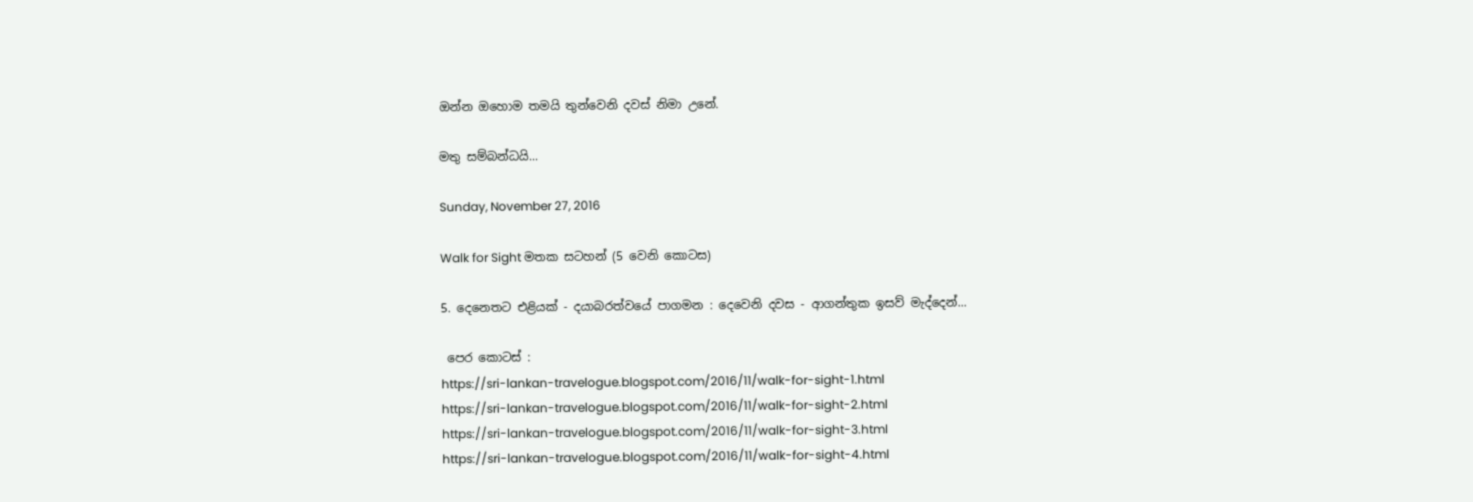ඔන්න ඔහොම තමයි තුන්වෙනි දවස් නිමා උනේ.

මතු සම්බන්ධයි...

Sunday, November 27, 2016

Walk for Sight මතක සටහන් (5 වෙනි කොටස)

5. දෙනෙතට එළියක් - දයාබරත්වයේ පාගමන : දෙවෙනි දවස - ආගන්තුක ඉසව් මැද්දෙන්...

 පෙර කොටස් :
https://sri-lankan-travelogue.blogspot.com/2016/11/walk-for-sight-1.html
https://sri-lankan-travelogue.blogspot.com/2016/11/walk-for-sight-2.html
https://sri-lankan-travelogue.blogspot.com/2016/11/walk-for-sight-3.html
https://sri-lankan-travelogue.blogspot.com/2016/11/walk-for-sight-4.html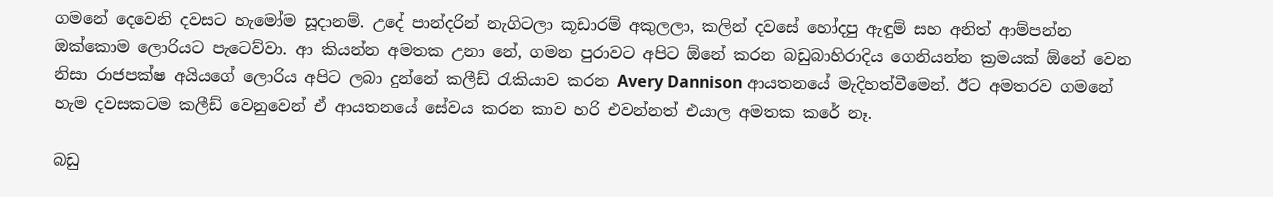ගමනේ දෙවෙනි දවසට හැමෝම සූදානම්. උදේ පාන්දරින් නැගිටලා කූඩාරම් අකුලලා, කලින් දවසේ හෝදපු ඇඳුම් සහ අනිත් ආම්පන්න ඔක්කොම ලොරියට පැටෙව්වා. ආ කියන්න අමතක උනා නේ, ගමන පුරාවට අපිට ඕනේ කරන බඩුබාහිරාදිය ගෙනියන්න ක්‍රමයක් ඕනේ වෙන නිසා රාජපක්ෂ අයියගේ ලොරිය අපිට ලබා දුන්නේ කලීඩ් රැකියාව කරන Avery Dannison ආයතනයේ මැදිහත්වීමෙන්. ඊට අමතරව ගමනේ හැම දවසකටම කලීඩ් වෙනුවෙන් ඒ ආයතනයේ සේවය කරන කාව හරි එවන්නත් එයාල අමතක කරේ නෑ.

බඩු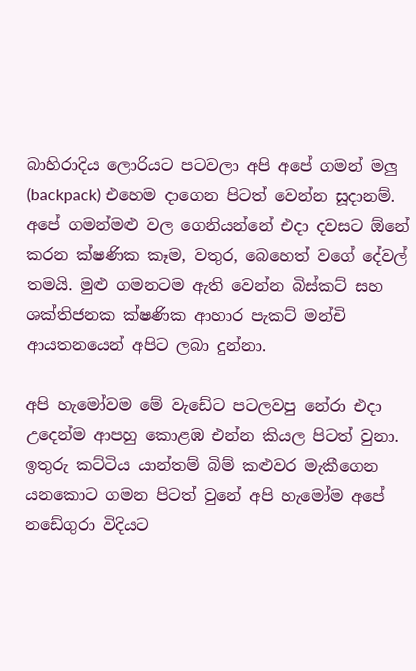බාහිරාදිය ලොරියට පටවලා අපි අපේ ගමන් මලු (backpack) එහෙම දාගෙන පිටත් වෙන්න සූදානම්. අපේ ගමන්මළු වල ගෙනියන්නේ එදා දවසට ඕනේ කරන ක්ෂණික කෑම, වතුර, බෙහෙත් වගේ දේවල් තමයි. මුළු ගමනටම ඇති වෙන්න බිස්කට් සහ ශක්තිජනක ක්ෂණික ආහාර පැකට් මන්චි ආයතනයෙන් අපිට ලබා දුන්නා.

අපි හැමෝවම මේ වැඩේට පටලවපු නේරා එදා උදෙන්ම ආපහු කොළඹ එන්න කියල පිටත් වුනා. ඉතුරු කට්ටිය යාන්තම් බිම් කළුවර මැකීගෙන යනකොට ගමන පිටත් වුනේ අපි හැමෝම අපේ නඩේගුරා විදියට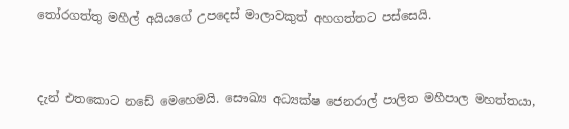තෝරගත්තු මහීල් අයියගේ උපදෙස් මාලාවකුත් අහගත්තට පස්සෙයි.


දැන් එතකොට නඩේ මෙහෙමයි. සෞඛ්‍ය අධ්‍යක්ෂ ජෙනරාල් පාලිත මහීපාල මහත්තයා,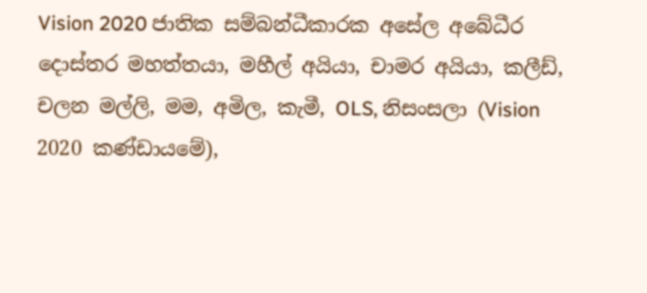Vision 2020 ජාතික සම්බන්ධීකාරක අසේල අබේධීර දොස්තර මහත්තයා, මහීල් අයියා, චාමර අයියා, කලීඩ්, චලන මල්ලි, මම, අමිල, කැමී, OLS, නිසංසලා (Vision 2020 කණ්ඩායමේ),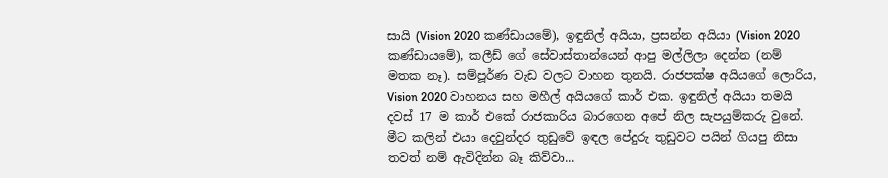සායි (Vision 2020 කණ්ඩායමේ), ඉඳුනිල් අයියා, ප්‍රසන්න අයියා (Vision 2020 කණ්ඩායමේ), කලීඩ් ගේ සේවාස්තාන්යෙන් ආපු මල්ලිලා දෙන්න (නම් මතක නෑ). සම්පූර්ණ වැඩ වලට වාහන තුනයි. රාජපක්ෂ අයියගේ ලොරිය, Vision 2020 වාහනය සහ මහීල් අයියගේ කාර් එක. ඉඳුනිල් අයියා තමයි දවස් 17 ම කාර් එකේ රාජකාරිය බාරගෙන අපේ නිල සැපයුම්කරු වුනේ. මීට කලින් එයා දෙවුන්දර තුඩුවේ ඉඳල පේදුරු තුඩුවට පයින් ගියපු නිසා තවත් නම් ඇවිදින්න බෑ කිව්වා...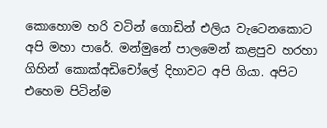කොහොම හරි වටින් ගොඩින් එලිය වැටෙනකොට අපි මහා පාරේ. මන්මුනේ පාලමෙන් කළපුව හරහා ගිහින් කොක්අඩිචෝලේ දිහාවට අපි ගියා. අපිට එහෙම පිටින්ම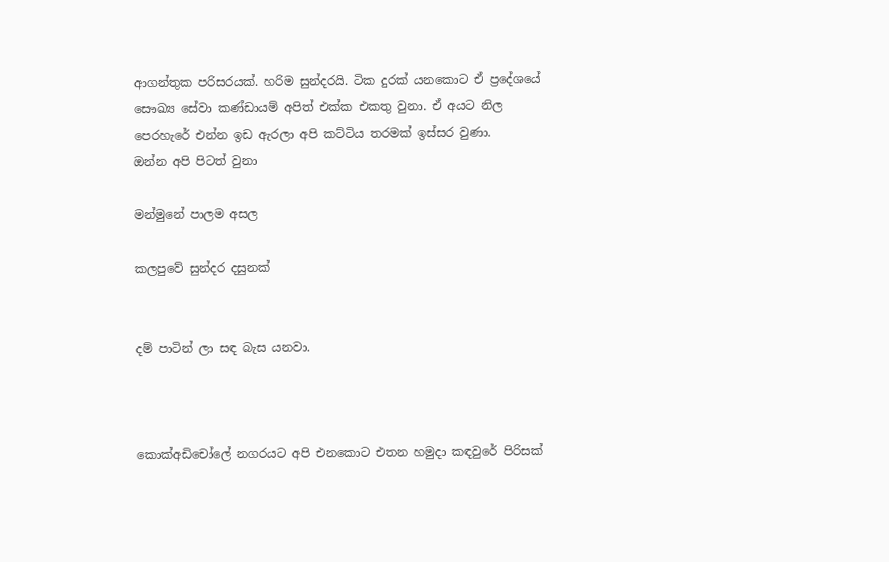ආගන්තුක පරිසරයක්. හරිම සුන්දරයි. ටික දුරක් යනකොට ඒ ප්‍රදේශයේ සෞඛ්‍ය සේවා කණ්ඩායම් අපිත් එක්ක එකතු වුනා. ඒ අයට නිල පෙරහැරේ එන්න ඉඩ ඇරලා අපි කට්ටිය තරමක් ඉස්සර වුණා.
ඔන්න අපි පිටත් වුනා

මන්මුනේ පාලම අසල

කලපුවේ සුන්දර දසුනක්


දම් පාටින් ලා සඳ බැස යනවා.



කොක්අඩිචෝලේ නගරයට අපි එනකොට එතන හමුදා කඳවුරේ පිරිසක්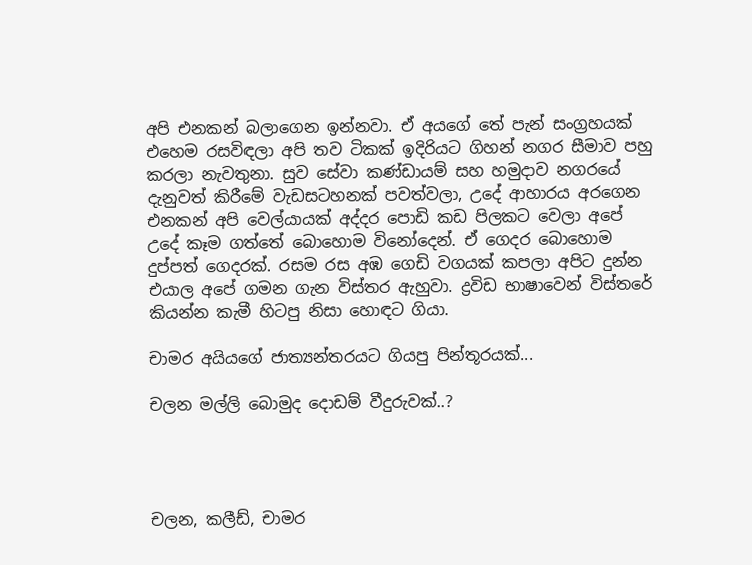අපි එනකන් බලාගෙන ඉන්නවා. ඒ අයගේ තේ පැන් සංග්‍රහයක් එහෙම රසවිඳලා අපි තව ටිකක් ඉදිරියට ගිහන් නගර සීමාව පහු කරලා නැවතුනා. සුව සේවා කණ්ඩායම් සහ හමුදාව නගරයේ දැනුවත් කිරීමේ වැඩසටහනක් පවත්වලා, උදේ ආහාරය අරගෙන එනකන් අපි වෙල්යායක් අද්දර පොඩි කඩ පිලකට වෙලා අපේ උදේ කෑම ගත්තේ බොහොම විනෝදෙන්. ඒ ගෙදර බොහොම දුප්පත් ගෙදරක්. රසම රස අඹ ගෙඩි වගයක් කපලා අපිට දුන්න එයාල අපේ ගමන ගැන විස්තර ඇහුවා. ද්‍රවිඩ භාෂාවෙන් විස්තරේ කියන්න කැමී හිටපු නිසා හොඳට ගියා.

චාමර අයියගේ ජාත්‍යන්තරයට ගියපු පින්තූරයක්...

චලන මල්ලි බොමුද දොඩම් වීදුරුවක්..?




චලන, කලීඩ්, චාමර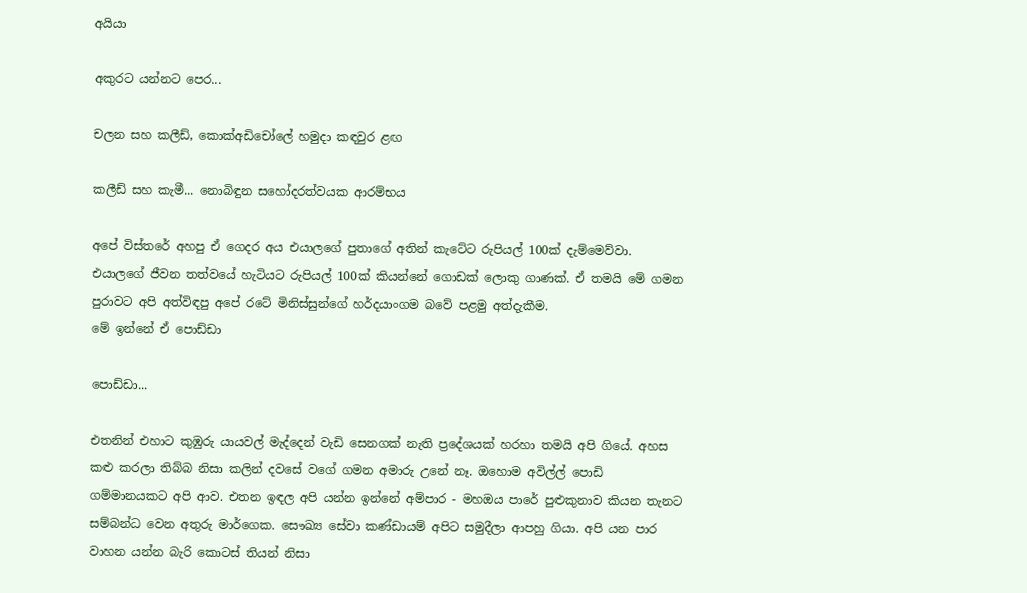අයියා

අකුරට යන්නට පෙර...

චලන සහ කලීඩ්, කොක්අඩිචෝලේ හමුදා කඳවුර ළඟ

කලීඩ් සහ කැමී... නොබිඳුන සහෝදරත්වයක ආරම්භය

අපේ විස්තරේ අහපු ඒ ගෙදර අය එයාලගේ පුතාගේ අතින් කැටේට රුපියල් 100ක් දැම්මෙව්වා. එයාලගේ ජීවන තත්වයේ හැටියට රුපියල් 100ක් කියන්නේ ගොඩක් ලොකු ගාණක්. ඒ තමයි මේ ගමන පුරාවට අපි අත්විඳපු අපේ රටේ මිනිස්සුන්ගේ හර්දයාංගම බවේ පළමු අත්දැකීම.
මේ ඉන්නේ ඒ පොඩ්ඩා

පොඩ්ඩා...

එතනින් එහාට කුඹුරු යායවල් මැද්දෙන් වැඩි සෙනගක් නැති ප්‍රදේශයක් හරහා තමයි අපි ගියේ. අහස කළු කරලා තිබ්බ නිසා කලින් දවසේ වගේ ගමන අමාරු උනේ නෑ. ඔහොම අවිල්ල් පොඩි ගම්මානයකට අපි ආව. එතන ඉඳල අපි යන්න ඉන්නේ අම්පාර - මහඔය පාරේ පුළුකුනාව කියන තැනට සම්බන්ධ වෙන අතුරු මාර්ගෙක. සෞඛ්‍ය සේවා කණ්ඩායම් අපිට සමුදීලා ආපහු ගියා. අපි යන පාර වාහන යන්න බැරි කොටස් තියන් නිසා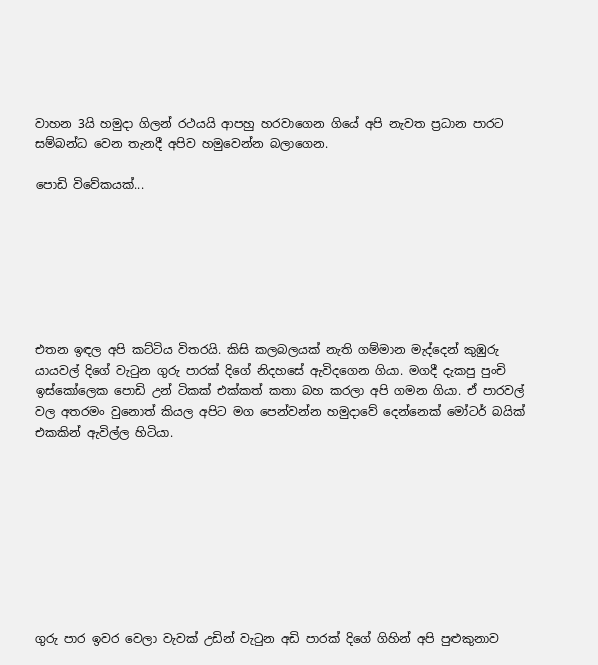වාහන 3යි හමුදා ගිලන් රථයයි ආපහු හරවාගෙන ගියේ අපි නැවත ප්‍රධාන පාරට සම්බන්ධ වෙන තැනදී අපිව හමුවෙන්න බලාගෙන.

පොඩි විවේකයක්...







එතන ඉඳල අපි කට්ටිය විතරයි. කිසි කලබලයක් නැති ගම්මාන මැද්දෙන් කුඹුරු යායවල් දිගේ වැටුන ගුරු පාරක් දිගේ නිදහසේ ඇවිදගෙන ගියා. මගදී දැකපු පුංචි ඉස්කෝලෙක පොඩි උන් ටිකක් එක්කත් කතා බහ කරලා අපි ගමන ගියා. ඒ පාරවල් වල අතරමං වුනොත් කියල අපිට මග පෙන්වන්න හමුදාවේ දෙන්නෙක් මෝටර් බයික් එකකින් ඇවිල්ල හිටියා.









ගුරු පාර ඉවර වෙලා වැවක් උඩින් වැටුන අඩි පාරක් දිගේ ගිහින් අපි පුළුකුනාව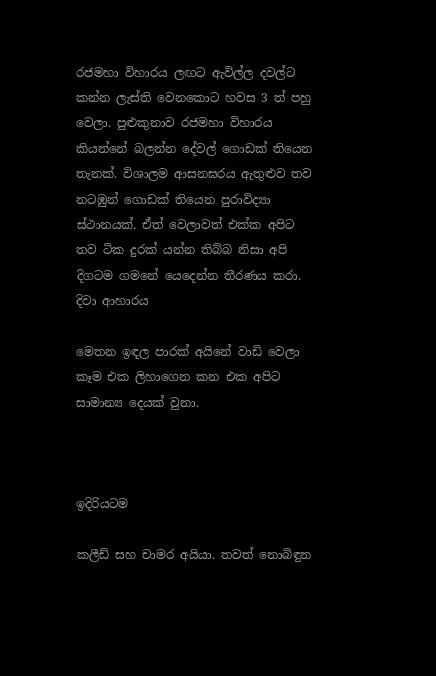රජමහා විහාරය ලඟට ඇවිල්ල දවල්ට කන්න ලැස්ති වෙනකොට හවස 3 ත් පහු වෙලා. පුළුකුනාව රජමහා විහාරය කියන්නේ බලන්න දේවල් ගොඩක් තියෙන තැනක්. විශාලම ආසනඝරය ඇතුළුව තව නටඹුන් ගොඩක් තියෙන පුරාවිද්‍යා ස්ථානයක්. ඒත් වෙලාවත් එක්ක අපිට තව ටික දුරක් යන්න තිබ්බ නිසා අපි දිගටම ගමනේ යෙදෙන්න තීරණය කරා.
දිවා ආහාරය

මෙතන ඉඳල පාරක් අයිනේ වාඩි වෙලා කෑම එක ලිහාගෙන කන එක අපිට සාමාන්‍ය දෙයක් වුනා.



ඉදිරියටම

කලීඩ් සහ චාමර අයියා. තවත් නොබිඳුන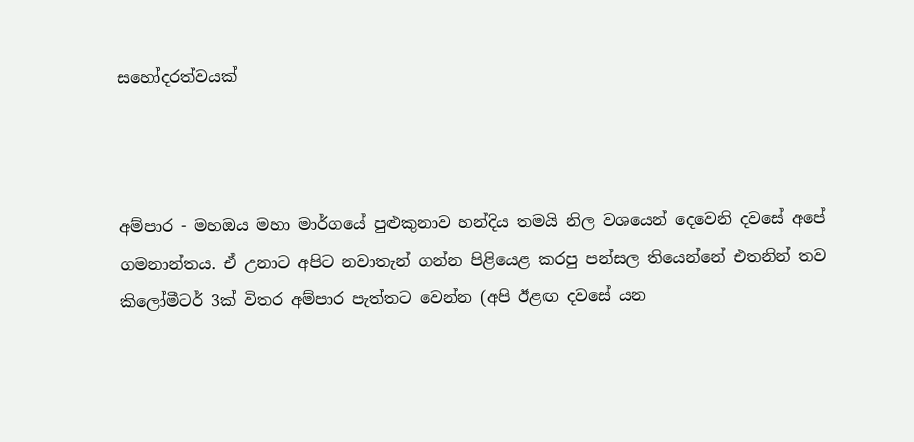සහෝදරත්වයක්



අම්පාර - මහඔය මහා මාර්ගයේ පුළුකුනාව හන්දිය තමයි නිල වශයෙන් දෙවෙනි දවසේ අපේ ගමනාන්තය. ඒ උනාට අපිට නවාතැන් ගන්න පිළියෙළ කරපු පන්සල තියෙන්නේ එතනින් තව කිලෝමීටර් 3ක් විතර අම්පාර පැත්තට වෙන්න (අපි ඊළඟ දවසේ යන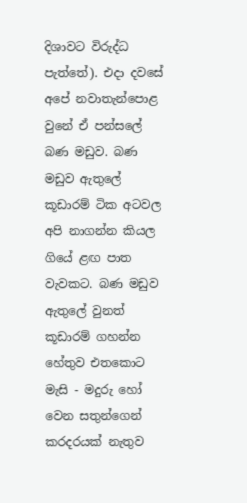දිශාවට විරුද්ධ පැත්තේ). එදා දවසේ අපේ නවාතැන්පොළ වුනේ ඒ පන්සලේ බණ මඩුව. බණ මඩුව ඇතුලේ කූඩාරම් ටික අටවල අපි නාගන්න කියල ගියේ ළඟ පාත වැවකට. බණ මඩුව ඇතුලේ වුනත් කූඩාරම් ගහන්න හේතුව එතකොට මැසි - මදුරු හෝ වෙන සතුන්ගෙන් කරදරයක් නැතුව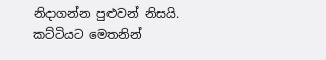නිදාගන්න පුළුවන් නිසයි.
කට්ටියට මෙතනින්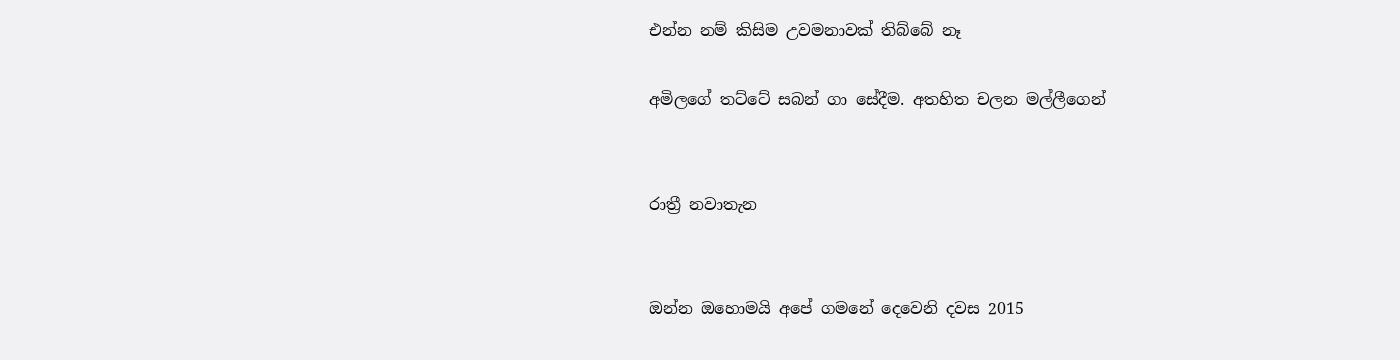එන්න නම් කිසිම උවමනාවක් තිබ්බේ නෑ

අමිලගේ තට්ටේ සබන් ගා සේදීම. අතහිත චලන මල්ලීගෙන්


රාත්‍රී නවාතැන


ඔන්න ඔහොමයි අපේ ගමනේ දෙවෙනි දවස 2015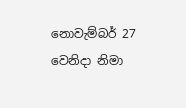නොවැම්බර් 27 වෙනිදා නිමා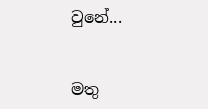වුනේ...


මතු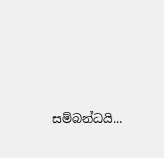සම්බන්ධයි...